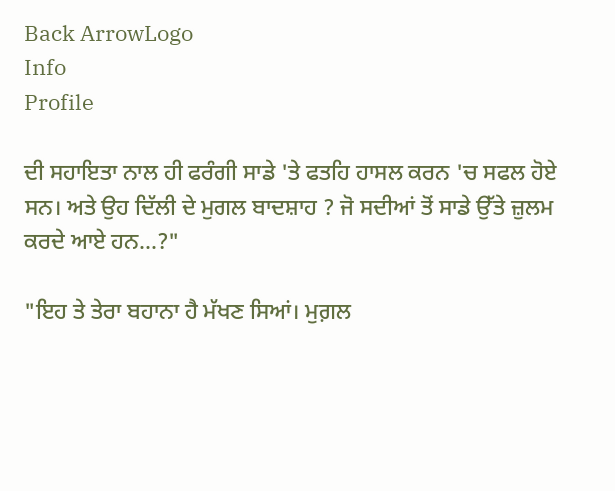Back ArrowLogo
Info
Profile

ਦੀ ਸਹਾਇਤਾ ਨਾਲ ਹੀ ਫਰੰਗੀ ਸਾਡੇ 'ਤੇ ਫਤਹਿ ਹਾਸਲ ਕਰਨ 'ਚ ਸਫਲ ਹੋਏ ਸਨ। ਅਤੇ ਉਹ ਦਿੱਲੀ ਦੇ ਮੁਗਲ ਬਾਦਸ਼ਾਹ ? ਜੋ ਸਦੀਆਂ ਤੋਂ ਸਾਡੇ ਉੱਤੇ ਜ਼ੁਲਮ ਕਰਦੇ ਆਏ ਹਨ...?"

"ਇਹ ਤੇ ਤੇਰਾ ਬਹਾਨਾ ਹੈ ਮੱਖਣ ਸਿਆਂ। ਮੁਗ਼ਲ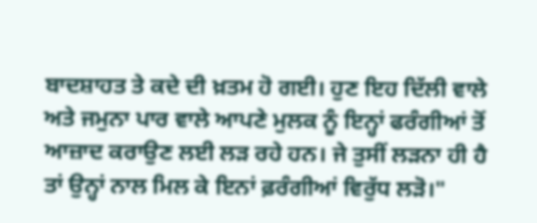ਬਾਦਸ਼ਾਹਤ ਤੇ ਕਦੇ ਦੀ ਖ਼ਤਮ ਹੋ ਗਈ। ਹੁਣ ਇਹ ਦਿੱਲੀ ਵਾਲੇ ਅਤੇ ਜਮੁਨਾ ਪਾਰ ਵਾਲੇ ਆਪਣੇ ਮੁਲਕ ਨੂੰ ਇਨ੍ਹਾਂ ਫਰੰਗੀਆਂ ਤੋਂ ਆਜ਼ਾਦ ਕਰਾਉਣ ਲਈ ਲੜ ਰਹੇ ਹਨ। ਜੇ ਤੁਸੀਂ ਲੜਨਾ ਹੀ ਹੈ ਤਾਂ ਉਨ੍ਹਾਂ ਨਾਲ ਮਿਲ ਕੇ ਇਨਾਂ ਫ਼ਰੰਗੀਆਂ ਵਿਰੁੱਧ ਲੜੋ।"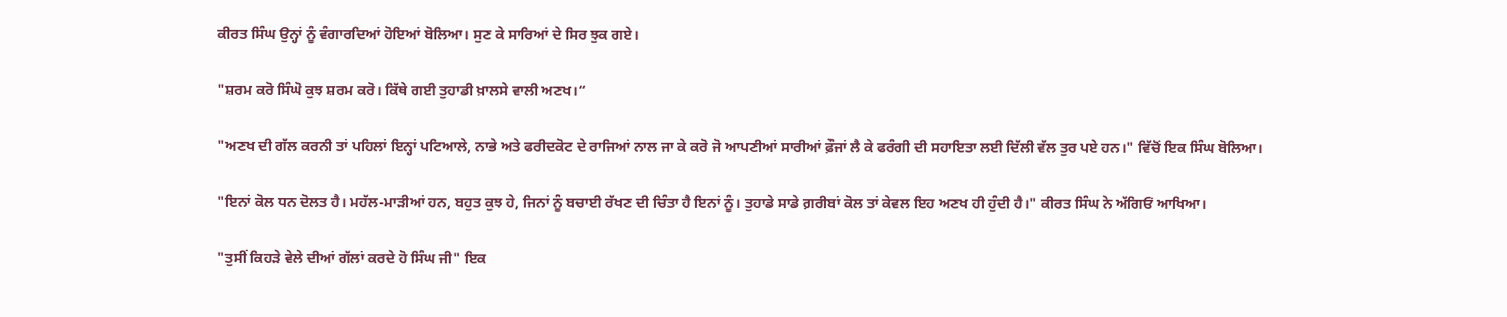ਕੀਰਤ ਸਿੰਘ ਉਨ੍ਹਾਂ ਨੂੰ ਵੰਗਾਰਦਿਆਂ ਹੋਇਆਂ ਬੋਲਿਆ। ਸੁਣ ਕੇ ਸਾਰਿਆਂ ਦੇ ਸਿਰ ਝੁਕ ਗਏ।

"ਸ਼ਰਮ ਕਰੋ ਸਿੰਘੋ ਕੁਝ ਸ਼ਰਮ ਕਰੋ। ਕਿੱਥੇ ਗਈ ਤੁਹਾਡੀ ਖ਼ਾਲਸੇ ਵਾਲੀ ਅਣਖ।“

"ਅਣਖ ਦੀ ਗੱਲ ਕਰਨੀ ਤਾਂ ਪਹਿਲਾਂ ਇਨ੍ਹਾਂ ਪਟਿਆਲੇ, ਨਾਭੇ ਅਤੇ ਫਰੀਦਕੋਟ ਦੇ ਰਾਜਿਆਂ ਨਾਲ ਜਾ ਕੇ ਕਰੋ ਜੋ ਆਪਣੀਆਂ ਸਾਰੀਆਂ ਫ਼ੌਜਾਂ ਲੈ ਕੇ ਫਰੰਗੀ ਦੀ ਸਹਾਇਤਾ ਲਈ ਦਿੱਲੀ ਵੱਲ ਤੁਰ ਪਏ ਹਨ।" ਵਿੱਚੋਂ ਇਕ ਸਿੰਘ ਬੋਲਿਆ।

"ਇਨਾਂ ਕੋਲ ਧਨ ਦੋਲਤ ਹੈ। ਮਹੱਲ-ਮਾੜੀਆਂ ਹਨ, ਬਹੁਤ ਕੁਝ ਹੇ, ਜਿਨਾਂ ਨੂੰ ਬਚਾਈ ਰੱਖਣ ਦੀ ਚਿੰਤਾ ਹੈ ਇਨਾਂ ਨੂੰ। ਤੁਹਾਡੇ ਸਾਡੇ ਗ਼ਰੀਬਾਂ ਕੋਲ ਤਾਂ ਕੇਵਲ ਇਹ ਅਣਖ ਹੀ ਹੁੰਦੀ ਹੈ।" ਕੀਰਤ ਸਿੰਘ ਨੇ ਅੱਗਿਓਂ ਆਖਿਆ।

"ਤੁਸੀਂ ਕਿਹੜੇ ਵੇਲੇ ਦੀਆਂ ਗੱਲਾਂ ਕਰਦੇ ਹੋ ਸਿੰਘ ਜੀ" ਇਕ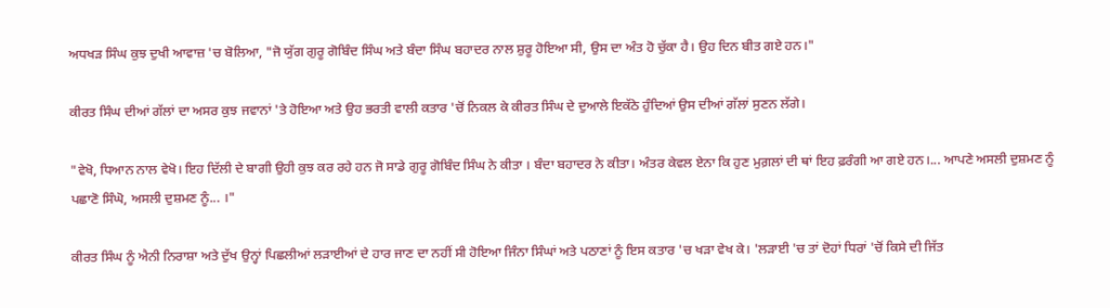ਅਧਖੜ ਸਿੰਘ ਕੁਝ ਦੁਖੀ ਆਵਾਜ਼ 'ਚ ਬੋਲਿਆ, "ਜੋ ਯੁੱਗ ਗੁਰੂ ਗੋਬਿੰਦ ਸਿੰਘ ਅਤੇ ਬੰਦਾ ਸਿੰਘ ਬਹਾਦਰ ਨਾਲ ਸ਼ੁਰੂ ਹੋਇਆ ਸੀ, ਉਸ ਦਾ ਅੰਤ ਹੋ ਚੁੱਕਾ ਹੈ। ਉਹ ਦਿਨ ਬੀਤ ਗਏ ਹਨ।"

ਕੀਰਤ ਸਿੰਘ ਦੀਆਂ ਗੱਲਾਂ ਦਾ ਅਸਰ ਕੁਝ ਜਵਾਨਾਂ 'ਤੇ ਹੋਇਆ ਅਤੇ ਉਹ ਭਰਤੀ ਵਾਲੀ ਕਤਾਰ 'ਚੋਂ ਨਿਕਲ ਕੇ ਕੀਰਤ ਸਿੰਘ ਦੇ ਦੁਆਲੇ ਇਕੱਠੇ ਹੁੰਦਿਆਂ ਉਸ ਦੀਆਂ ਗੱਲਾਂ ਸੁਣਨ ਲੱਗੇ।

"ਵੇਖੋ, ਧਿਆਨ ਨਾਲ ਵੇਖੋ। ਇਹ ਦਿੱਲੀ ਦੇ ਬਾਗੀ ਉਹੀ ਕੁਝ ਕਰ ਰਹੇ ਹਨ ਜੋ ਸਾਡੇ ਗੁਰੂ ਗੋਬਿੰਦ ਸਿੰਘ ਨੇ ਕੀਤਾ । ਬੰਦਾ ਬਹਾਦਰ ਨੇ ਕੀਤਾ। ਅੰਤਰ ਕੇਵਲ ਏਨਾ ਕਿ ਹੁਣ ਮੁਗ਼ਲਾਂ ਦੀ ਥਾਂ ਇਹ ਫ਼ਰੰਗੀ ਆ ਗਏ ਹਨ।... ਆਪਣੇ ਅਸਲੀ ਦੁਸ਼ਮਣ ਨੂੰ ਪਛਾਣੋ ਸਿੰਘੋ, ਅਸਲੀ ਦੁਸ਼ਮਣ ਨੂੰ... ।"

ਕੀਰਤ ਸਿੰਘ ਨੂੰ ਐਨੀ ਨਿਰਾਸ਼ਾ ਅਤੇ ਦੁੱਖ ਉਨ੍ਹਾਂ ਪਿਛਲੀਆਂ ਲੜਾਈਆਂ ਦੇ ਹਾਰ ਜਾਣ ਦਾ ਨਹੀਂ ਸੀ ਹੋਇਆ ਜਿੰਨਾ ਸਿੰਘਾਂ ਅਤੇ ਪਠਾਣਾਂ ਨੂੰ ਇਸ ਕਤਾਰ 'ਚ ਖੜਾ ਵੇਖ ਕੇ। 'ਲੜਾਈ 'ਚ ਤਾਂ ਦੋਹਾਂ ਧਿਰਾਂ 'ਚੋਂ ਕਿਸੇ ਦੀ ਜਿੱਤ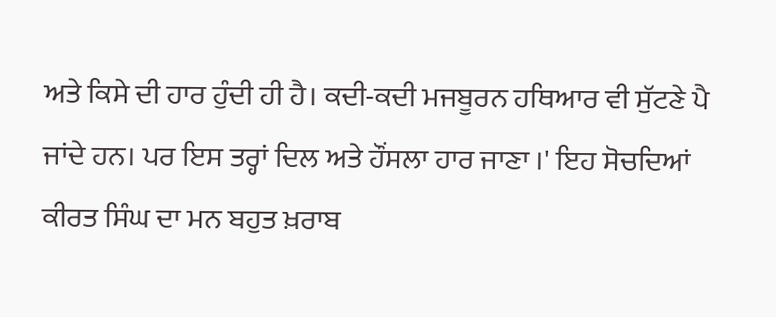ਅਤੇ ਕਿਸੇ ਦੀ ਹਾਰ ਹੁੰਦੀ ਹੀ ਹੈ। ਕਦੀ-ਕਦੀ ਮਜਬੂਰਨ ਹਥਿਆਰ ਵੀ ਸੁੱਟਣੇ ਪੈ ਜਾਂਦੇ ਹਨ। ਪਰ ਇਸ ਤਰ੍ਹਾਂ ਦਿਲ ਅਤੇ ਹੌਂਸਲਾ ਹਾਰ ਜਾਣਾ ।' ਇਹ ਸੋਚਦਿਆਂ ਕੀਰਤ ਸਿੰਘ ਦਾ ਮਨ ਬਹੁਤ ਖ਼ਰਾਬ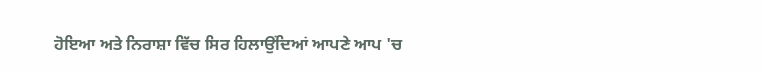ਹੋਇਆ ਅਤੇ ਨਿਰਾਸ਼ਾ ਵਿੱਚ ਸਿਰ ਹਿਲਾਉਂਦਿਆਂ ਆਪਣੇ ਆਪ 'ਚ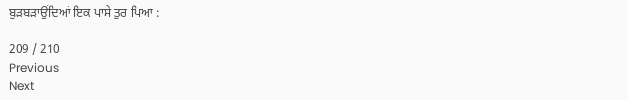ਬੁੜਬੜਾਉਂਦਿਆਂ ਇਕ ਪਾਸੇ ਤੁਰ ਪਿਆ :

209 / 210
Previous
Next